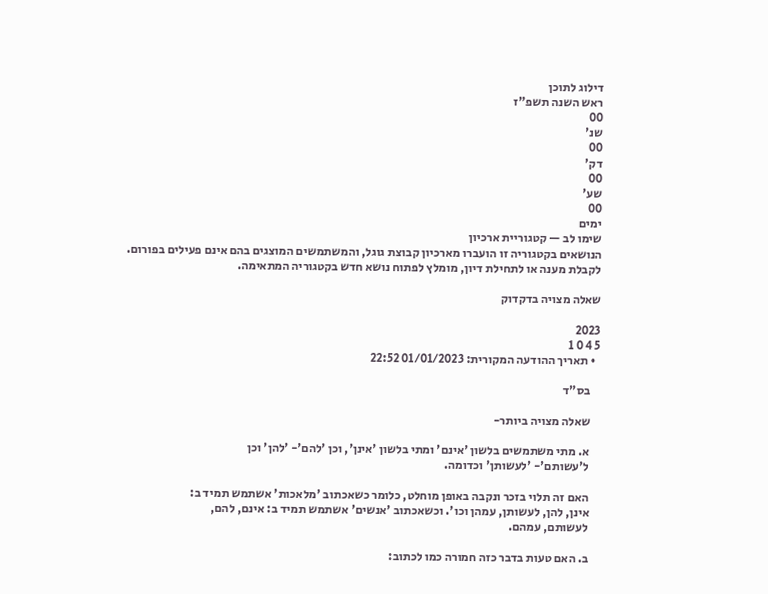דילוג לתוכן
ראש השנה תשפ"ז
00
שנ'
00
דק'
00
שע'
00
ימים
שימו לב — קטגוריית ארכיון
הנושאים בקטגוריה זו הועברו מארכיון קבוצת גוגל, והמשתמשים המוצגים בהם אינם פעילים בפורום.
לקבלת מענה או לתחילת דיון, מומלץ לפתוח נושא חדש בקטגוריה המתאימה.

שאלה מצויה בדקדוק

2023
5 4 0 1
  • תאריך ההודעה המקורית: 01/01/2023 22:52

    בס"ד

    שאלה מצויה ביותר-

    א. מתי משתמשים בלשון 'אינם' ומתי בלשון 'אינן', וכן 'להם'- 'להן' וכן
    ל'עשותם'- 'לעשותן' וכדומה.

    האם זה תלוי בזכר ונקבה באופן מוחלט, כלומר כשאכתוב 'מלאכות' אשתמש תמיד ב:
    אינן, להן, לעשותן, עמהן וכו'. וכשאכתוב 'אנשים' אשתמש תמיד ב: אינם, להם,
    לעשותם, עמהם.

    ב. האם טעות בדבר כזה חמורה כמו לכתוב: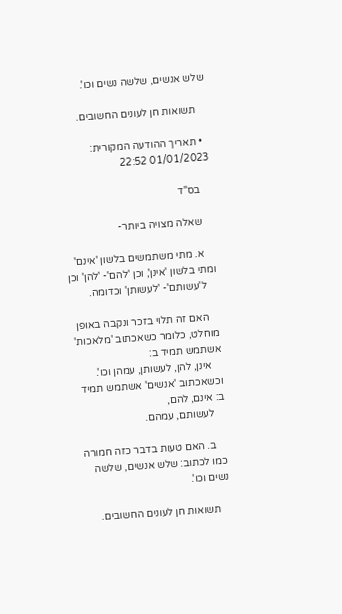שלש אנשים, שלשה נשים וכו'.

    תשואות חן לעונים החשובים.

  • תאריך ההודעה המקורית: 01/01/2023 22:52

    בס"ד

    שאלה מצויה ביותר-

    א. מתי משתמשים בלשון 'אינם' ומתי בלשון 'אינן', וכן 'להם'- 'להן' וכן
    ל'עשותם'- 'לעשותן' וכדומה.

    האם זה תלוי בזכר ונקבה באופן מוחלט, כלומר כשאכתוב 'מלאכות' אשתמש תמיד ב:
    אינן, להן, לעשותן, עמהן וכו'. וכשאכתוב 'אנשים' אשתמש תמיד ב: אינם, להם,
    לעשותם, עמהם.

    ב. האם טעות בדבר כזה חמורה כמו לכתוב: שלש אנשים, שלשה נשים וכו'.

    תשואות חן לעונים החשובים.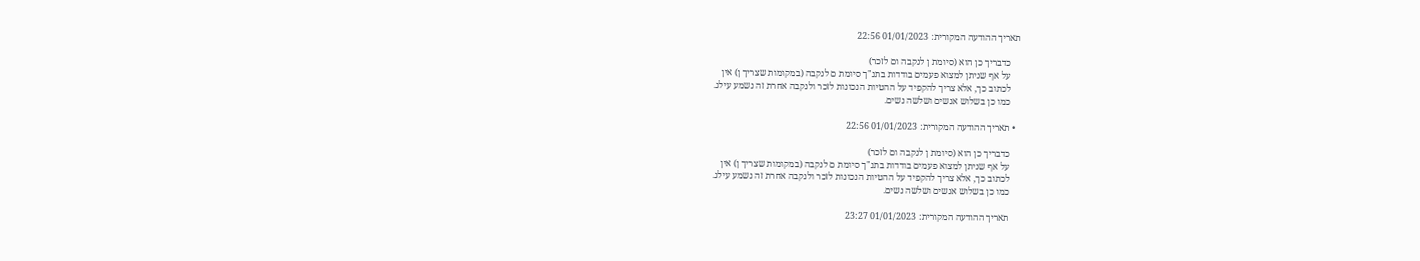תאריך ההודעה המקורית: 01/01/2023 22:56

    כדבריך כן הוא (סיומת ן לנקבה ום לזכר)
    על אף שניתן למצוא פעמים בודדות בתנ"ך סיומת ם לנקבה (במקומות שצריך ן) אין
    לכתוב כך, אלא צריך להקפיד על ההטיות הנכונות לזכר ולנקבה אחרת זה נשמע עילג.
    כמו כן בשלוש אנשים ושלשה נשים.

  • תאריך ההודעה המקורית: 01/01/2023 22:56

    כדבריך כן הוא (סיומת ן לנקבה ום לזכר)
    על אף שניתן למצוא פעמים בודדות בתנ"ך סיומת ם לנקבה (במקומות שצריך ן) אין
    לכתוב כך, אלא צריך להקפיד על ההטיות הנכונות לזכר ולנקבה אחרת זה נשמע עילג.
    כמו כן בשלוש אנשים ושלשה נשים.

    תאריך ההודעה המקורית: 01/01/2023 23:27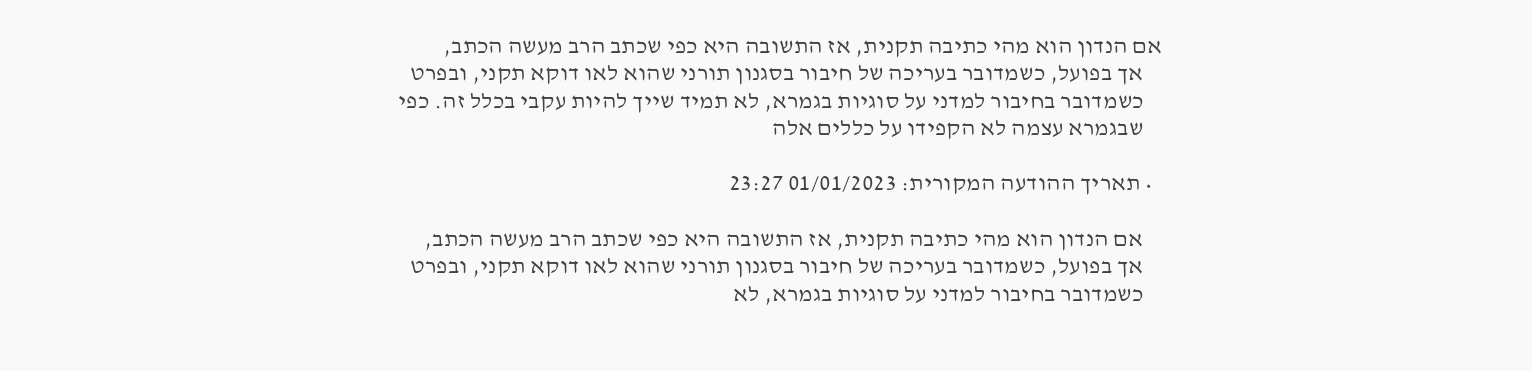אם הנדון הוא מהי כתיבה תקנית, אז התשובה היא כפי שכתב הרב מעשה הכתב,
    אך בפועל, כשמדובר בעריכה של חיבור בסגנון תורני שהוא לאו דוקא תקני, ובפרט
    כשמדובר בחיבור למדני על סוגיות בגמרא, לא תמיד שייך להיות עקבי בכלל זה. כפי
    שבגמרא עצמה לא הקפידו על כללים אלה

  • תאריך ההודעה המקורית: 01/01/2023 23:27

    אם הנדון הוא מהי כתיבה תקנית, אז התשובה היא כפי שכתב הרב מעשה הכתב,
    אך בפועל, כשמדובר בעריכה של חיבור בסגנון תורני שהוא לאו דוקא תקני, ובפרט
    כשמדובר בחיבור למדני על סוגיות בגמרא, לא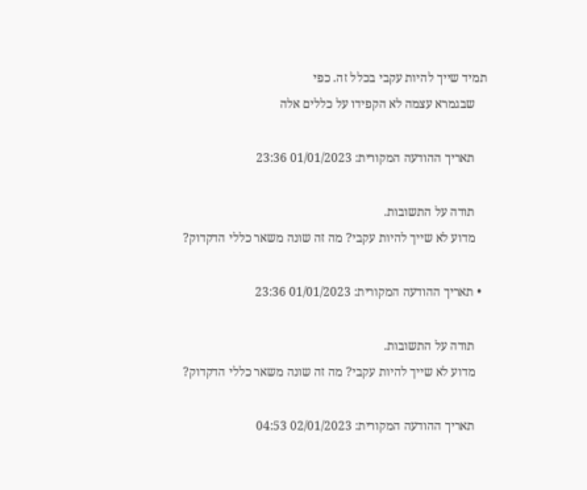תמיד שייך להיות עקבי בכלל זה. כפי
    שבגמרא עצמה לא הקפידו על כללים אלה

    תאריך ההודעה המקורית: 01/01/2023 23:36

    תודה על התשובות.
    מדוע לא שייך להיות עקבי? מה זה שונה משאר כללי הדקדוק?

  • תאריך ההודעה המקורית: 01/01/2023 23:36

    תודה על התשובות.
    מדוע לא שייך להיות עקבי? מה זה שונה משאר כללי הדקדוק?

    תאריך ההודעה המקורית: 02/01/2023 04:53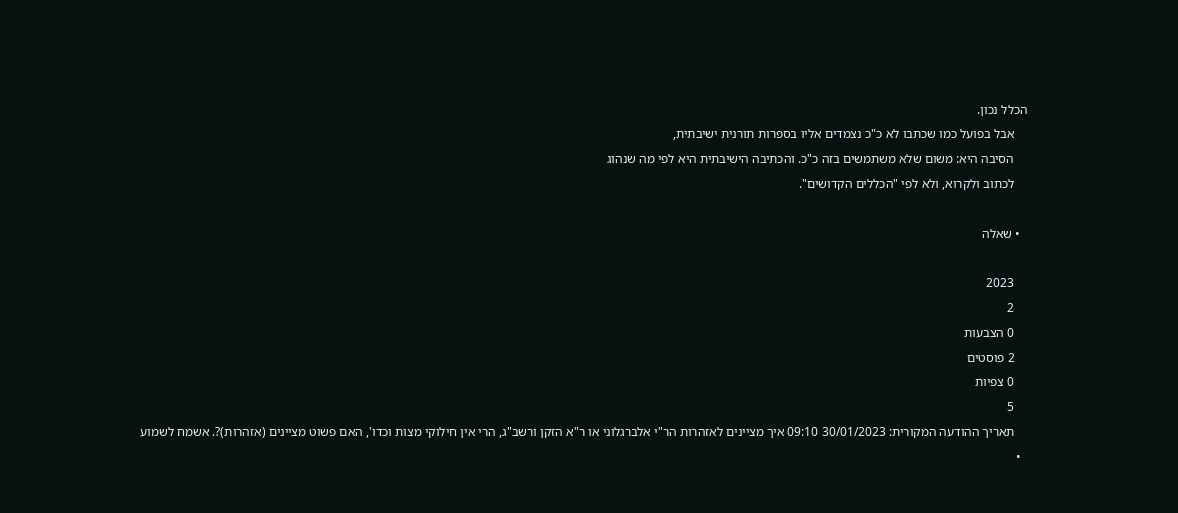הכלל נכון.
    אבל בפועל כמו שכתבו לא כ"כ נצמדים אליו בספרות תורנית ישיבתית,
    הסיבה היא: משום שלא משתמשים בזה כ"כ. והכתיבה הישיבתית היא לפי מה שנהוג
    לכתוב ולקרוא, ולא לפי "הכללים הקדושים".

  • שאלה

    2023
    2
    0 הצבעות
    2 פוסטים
    0 צפיות
    5
    תאריך ההודעה המקורית: 30/01/2023 09:10 איך מציינים לאזהרות הר"י אלברגלוני או ר"א הזקן ורשב"ג, הרי אין חילוקי מצות וכדו', האם פשוט מציינים (אזהרות)?. אשמח לשמוע
  •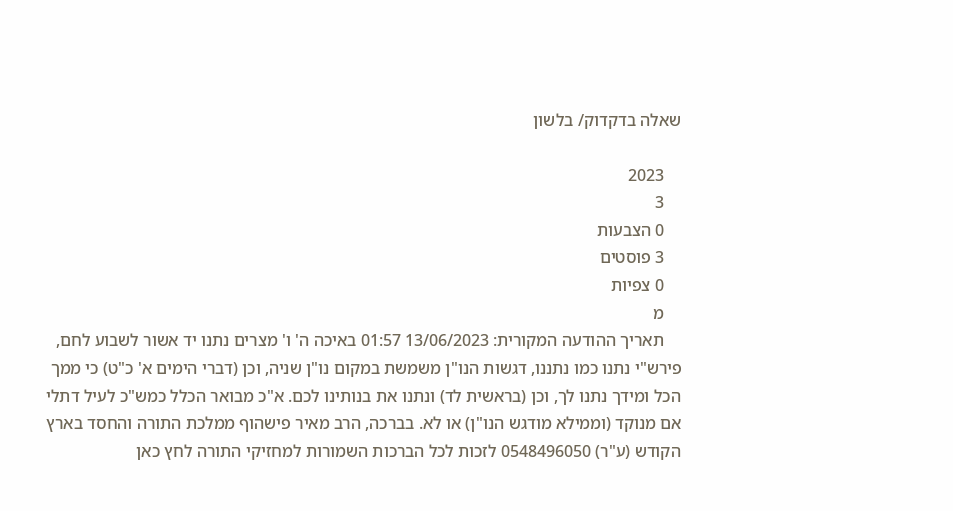שאלה בדקדוק/ בלשון

    2023
    3
    0 הצבעות
    3 פוסטים
    0 צפיות
    מ
    תאריך ההודעה המקורית: 13/06/2023 01:57 באיכה ה' ו' מצרים נתנו יד אשור לשבוע לחם, פירש"י נתנו כמו נתננו, דגשות הנו"ן משמשת במקום נו"ן שניה, וכן (דברי הימים א' כ"ט) כי ממך הכל ומידך נתנו לך, וכן (בראשית לד) ונתנו את בנותינו לכם. א"כ מבואר הכלל כמש"כ לעיל דתלי אם מנוקד (וממילא מודגש הנו"ן) או לא. בברכה, הרב מאיר פישהוף ממלכת התורה והחסד בארץ הקודש (ע"ר) 0548496050 לזכות לכל הברכות השמורות למחזיקי התורה לחץ כאן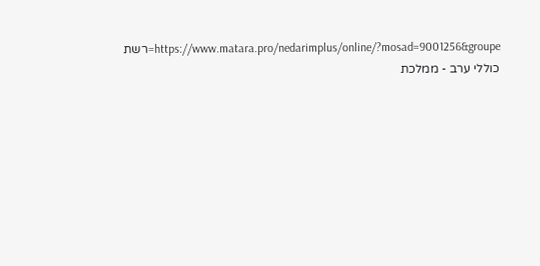https://www.matara.pro/nedarimplus/online/?mosad=9001256&groupe=רשת כוללי ערב - ממלכת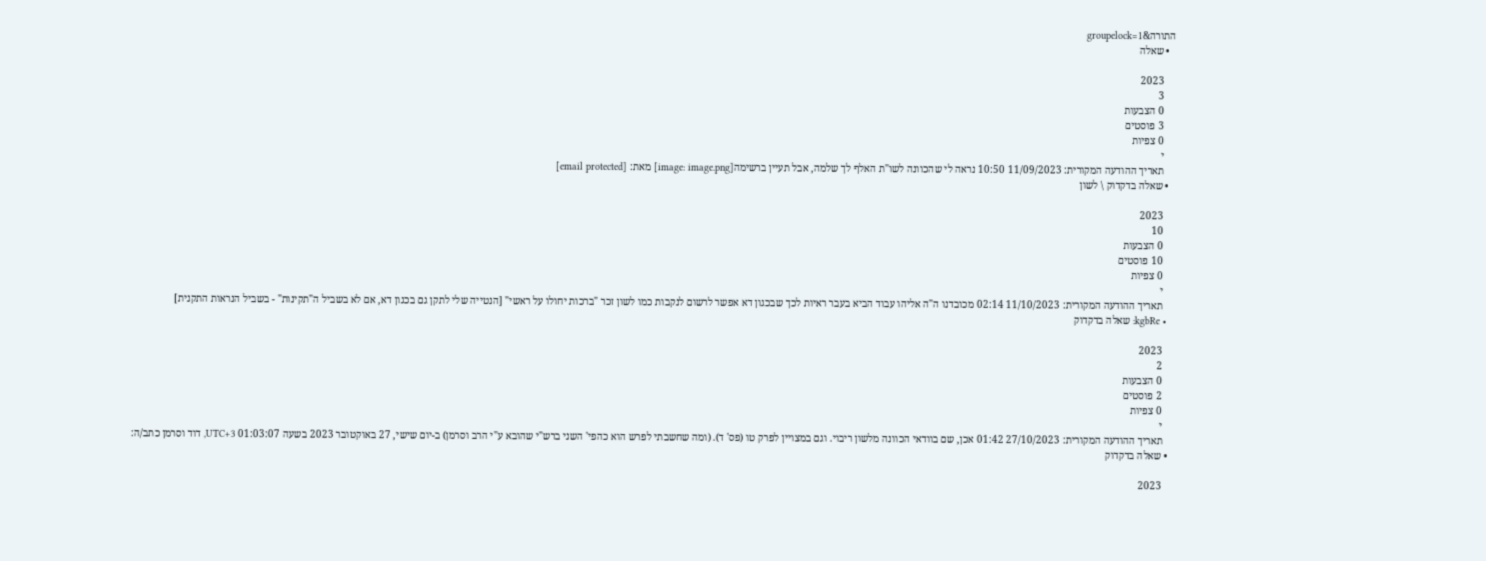התורה&groupelock=1
  • שאלה

    2023
    3
    0 הצבעות
    3 פוסטים
    0 צפיות
    י
    תאריך ההודעה המקורית: 11/09/2023 10:50 נראה לי שהכוונה לשו"ת האלף לך שלמה, אבל תעיין ברשימה[image: image.png] מאת: [email protected]
  • שאלה בדקדוק \ לשון

    2023
    10
    0 הצבעות
    10 פוסטים
    0 צפיות
    י
    תאריך ההודעה המקורית: 11/10/2023 02:14 מכובדנו ה"ה אליהו עבוד הביא בעבר ראיות לכך שבכגון דא אפשר לרשום לנקבות כמו לשון זכר "ברכות יחולו על ראשי" [הנטייה שלי לתקן גם בכגון דא, אם לא בשביל ה"תקינות" - בשביל הנראות התקנית]
  • kgbRe: שאלה בדקדוק

    2023
    2
    0 הצבעות
    2 פוסטים
    0 צפיות
    י
    תאריך ההודעה המקורית: 27/10/2023 01:42 אכן, שם בוודאי הכוונה מלשון ריבוי. וגם במצויין לפרק טו (פס' ד). (ומה שחשבתי לפרש הוא כהפי' השני ברש"י שהובא ע"י הרב וסרמן) ב-יום שישי, 27 באוקטובר 2023 בשעה 01:03:07 UTC+3, דוד וסרמן כתב/ה:
  • שאלה בדקדוק

    2023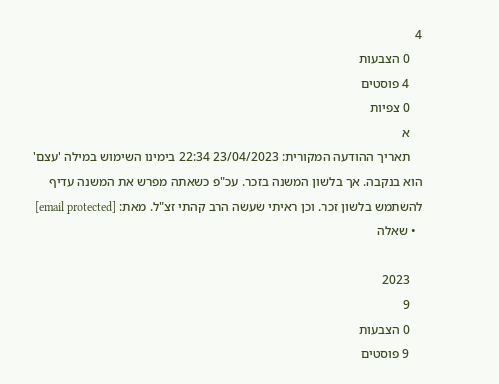4
    0 הצבעות
    4 פוסטים
    0 צפיות
    א
    תאריך ההודעה המקורית: 23/04/2023 22:34 בימינו השימוש במילה 'עצם' הוא בנקבה. אך בלשון המשנה בזכר. עכ"פ כשאתה מפרש את המשנה עדיף להשתמש בלשון זכר. וכן ראיתי שעשה הרב קהתי זצ"ל. מאת: [email protected]
  • שאלה

    2023
    9
    0 הצבעות
    9 פוסטים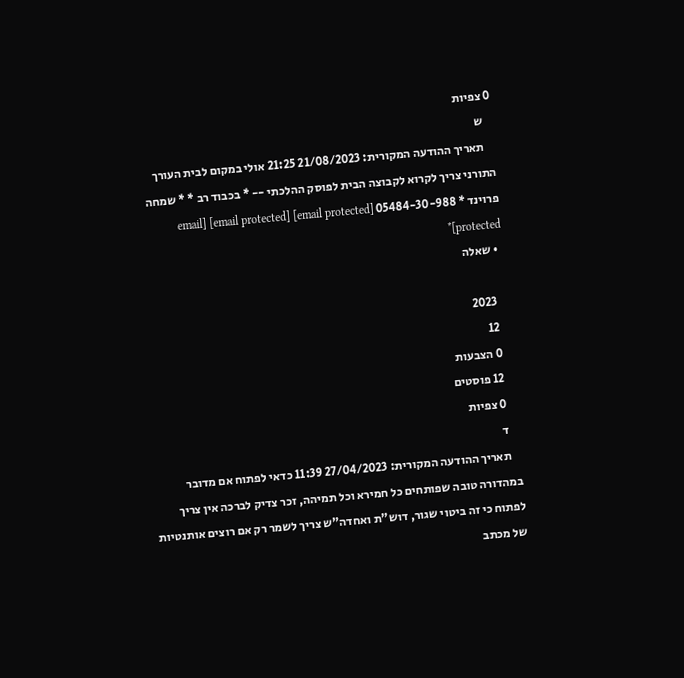0 צפיות
    ש
    תאריך ההודעה המקורית: 21/08/2023 21:25 אולי במקום לבית העורך התורני צריך לקרוא לקבוצה הבית לפוסק ההלכתי -- * בכבוד רב * * שמחה פרוינד * 05484-30-988 [email protected] [email protected] [email protected]*
  • שאלה

    2023
    12
    0 הצבעות
    12 פוסטים
    0 צפיות
    ד
    תאריך ההודעה המקורית: 27/04/2023 11:39 כדאי לפתוח אם מדובר במהדורה טובה שפותחים כל חמירא וכל תמיהה, זכר צדיק לברכה אין צריך לפתוח כי זה ביטוי שגור, דוש"ת ואחדה"ש צריך לשמר רק אם רוצים אותנטיות של מכתב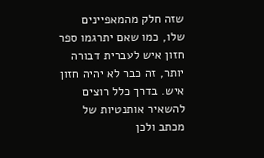שזה חלק מהמאפיינים שלו, כמו שאם יתרגמו ספר חזון איש לעברית דבורה יותר, זה כבר לא יהיה חזון איש. בדרך כלל רוצים להשאיר אותנטיות של מכתב ולכן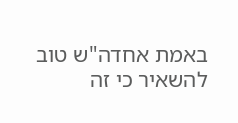באמת אחדה"ש טוב להשאיר כי זה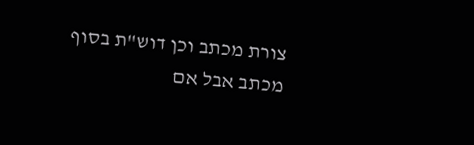צורת מכתב וכן דוש"ת בסוף מכתב אבל אם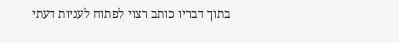בתוך דבריו כותב רצוי לפתוח לעניות דעתי